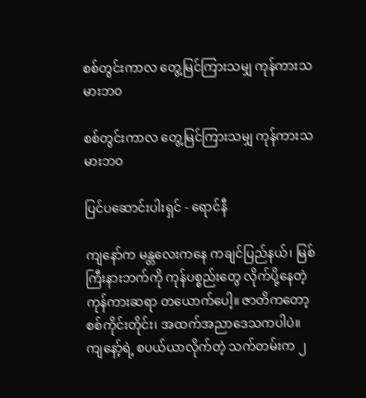စစ်တွင်းကာလ တွေ့မြင်ကြားသမျှ ကုန်ကားသမားဘဝ

စစ်တွင်းကာလ တွေ့မြင်ကြားသမျှ ကုန်ကားသမားဘဝ

ပြင်ပဆောင်းပါးရှင် - ရောင်နီ

ကျနော်က မန္တလေးကနေ ကချင်ပြည်နယ်၊ မြစ်ကြီးနားဘက်ကို ကုန်ပစ္စည်းတွေ လိုက်ပို့နေတဲ့ ကုန်ကားဆရာ တယောက်ပေါ့။ ဇာတိကတော့ စစ်ကိုင်းတိုင်း၊ အထက်အညာဒေသကပါပဲ။ ကျနော့်ရဲ့ စပယ်ယာလိုက်တဲ့ သက်တမ်းက ၂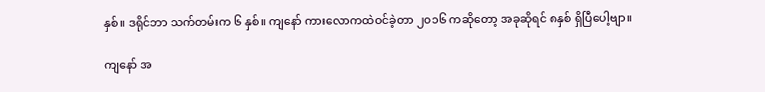နှစ်။ ဒရိုင်ဘာ သက်တမ်းက ၆ နှစ်။ ကျနော် ကားလောကထဲဝင်ခဲ့တာ ၂၀၁၆ ကဆိုတော့ အခုဆိုရင် ၈နှစ် ရှိပြီပေါ့ဗျာ။

ကျနော် အ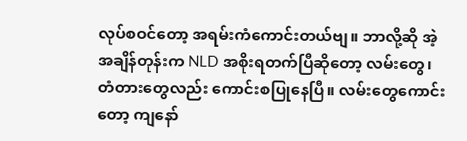လုပ်စဝင်တော့ အရမ်းကံကောင်းတယ်ဗျ။ ဘာလို့ဆို အဲ့အချိန်တုန်းက NLD အစိုးရတက်ပြီဆိုတော့ လမ်းတွေ၊ တံတားတွေလည်း ကောင်းစပြုနေပြီ။ လမ်းတွေကောင်းတော့ ကျနော်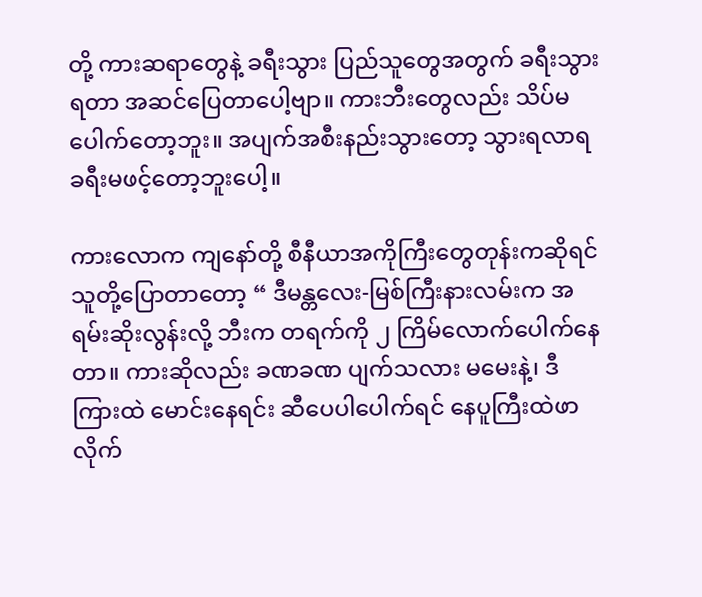တို့ ကားဆရာတွေနဲ့ ခရီးသွား ပြည်သူတွေအတွက် ခရီးသွားရတာ အဆင်ပြေတာပေါ့ဗျာ။ ကားဘီးတွေလည်း သိပ်မပေါက်တော့ဘူး။ အပျက်အစီးနည်းသွားတော့ သွားရလာရ ခရီးမဖင့်တော့ဘူးပေါ့။

ကားလောက ကျနော်တို့ စီနီယာအကိုကြီးတွေတုန်းကဆိုရင် သူတို့ပြောတာတော့ “ ဒီမန္တလေး-မြစ်ကြီးနားလမ်းက အရမ်းဆိုးလွန်းလို့ ဘီးက တရက်ကို ၂ ကြိမ်လောက်ပေါက်နေတာ။ ကားဆိုလည်း ခဏခဏ ပျက်သလား မမေးနဲ့၊ ဒီကြားထဲ မောင်းနေရင်း ဆီပေပါပေါက်ရင် နေပူကြီးထဲဖာလိုက်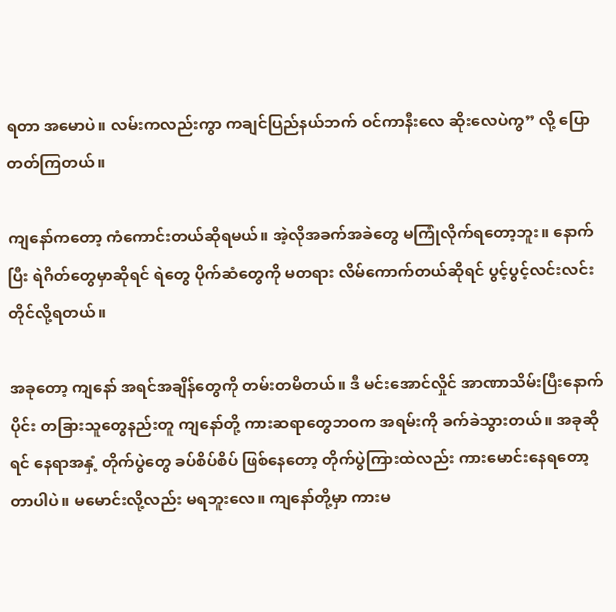ရတာ အမောပဲ။ လမ်းကလည်းကွာ ကချင်ပြည်နယ်ဘက် ဝင်ကာနီးလေ ဆိုးလေပဲကွ” လို့ ပြောတတ်ကြတယ်။

ကျနော်ကတော့ ကံကောင်းတယ်ဆိုရမယ်။ အဲ့လိုအခက်အခဲတွေ မကြုံလိုက်ရတော့ဘူး။ နောက်ပြီး ရဲဂိတ်တွေမှာဆိုရင် ရဲတွေ ပိုက်ဆံတွေကို မတရား လိမ်ကောက်တယ်ဆိုရင် ပွင့်ပွင့်လင်းလင်းတိုင်လို့ရတယ်။

အခုတော့ ကျနော် အရင်အချိန်တွေကို တမ်းတမိတယ်။ ဒီ မင်းအောင်လှိုင် အာဏာသိမ်းပြီးနောက်ပိုင်း တခြားသူတွေနည်းတူ ကျနော်တို့ ကားဆရာတွေဘဝက အရမ်းကို ခက်ခဲသွားတယ်။ အခုဆိုရင် နေရာအနှံ့ တိုက်ပွဲတွေ ခပ်စိပ်စိပ် ဖြစ်နေတော့ တိုက်ပွဲကြားထဲလည်း ကားမောင်းနေရတော့တာပါပဲ။ မမောင်းလို့လည်း မရဘူးလေ။ ကျနော်တို့မှာ ကားမ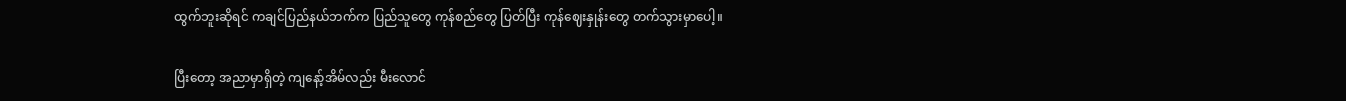ထွက်ဘူးဆိုရင် ကချင်ပြည်နယ်ဘက်က ပြည်သူတွေ ကုန်စည်တွေ ပြတ်ပြီး ကုန်ဈေးနှုန်းတွေ တက်သွားမှာပေါ့။

ပြီးတော့ အညာမှာရှိတဲ့ ကျနော့်အိမ်လည်း မီးလောင်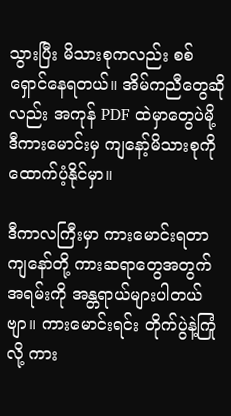သွားပြီး မိသားစုကလည်း စစ်ရှောင်နေရတယ်။ အိမ်ကညီတွေဆိုလည်း အကုန် PDF ထဲမှာတွေပဲမို့ ဒီကားမောင်းမှ ကျနော့်မိသားစုကို ထောက်ပံ့နိုင်မှာ။

ဒီကာလကြီးမှာ ကားမောင်းရတာ ကျနော်တို့ ကားဆရာတွေအတွက် အရမ်းကို အန္တရာယ်များပါတယ်ဗျာ။ ကားမောင်းရင်း တိုက်ပွဲနဲ့ကြုံလို့ ကား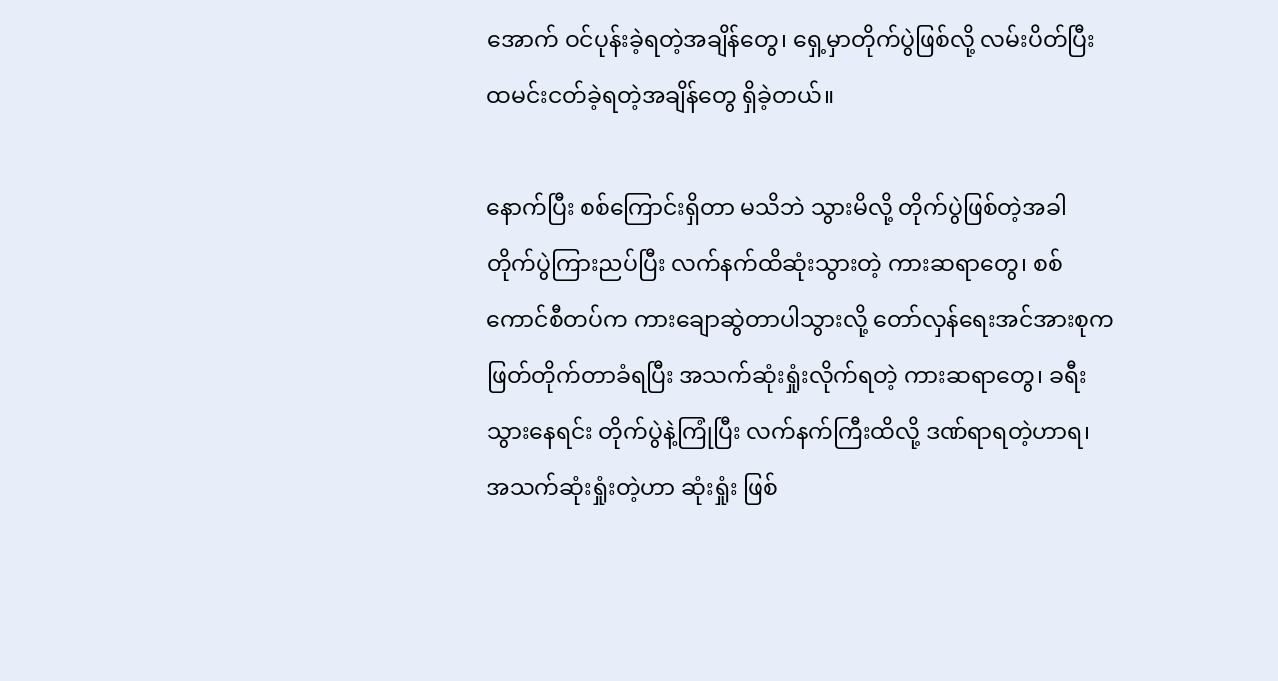အောက် ဝင်ပုန်းခဲ့ရတဲ့အချိန်တွေ၊ ရှေ့မှာတိုက်ပွဲဖြစ်လို့ လမ်းပိတ်ပြီး ထမင်းငတ်ခဲ့ရတဲ့အချိန်တွေ ရှိခဲ့တယ်။

နောက်ပြီး စစ်ကြောင်းရှိတာ မသိဘဲ သွားမိလို့ တိုက်ပွဲဖြစ်တဲ့အခါ တိုက်ပွဲကြားညပ်ပြီး လက်နက်ထိဆုံးသွားတဲ့ ကားဆရာတွေ၊ စစ်ကောင်စီတပ်က ကားချောဆွဲတာပါသွားလို့ တော်လှန်ရေးအင်အားစုက ဖြတ်တိုက်တာခံရပြီး အသက်ဆုံးရှုံးလိုက်ရတဲ့ ကားဆရာတွေ၊ ခရီးသွားနေရင်း တိုက်ပွဲနဲ့ကြုံပြီး လက်နက်ကြီးထိလို့ ဒဏ်ရာရတဲ့ဟာရ၊ အသက်ဆုံးရှုံးတဲ့ဟာ ဆုံးရှုံး ဖြစ်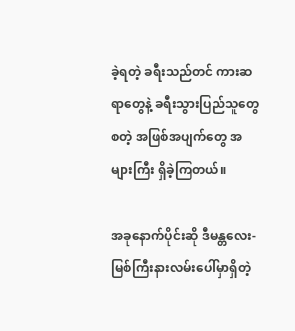ခဲ့ရတဲ့ ခရီးသည်တင် ကားဆရာတွေနဲ့ ခရီးသွားပြည်သူတွေ စတဲ့ အဖြစ်အပျက်တွေ အများကြီး ရှိခဲ့ကြတယ်။

အခုနောက်ပိုင်းဆို ဒီမန္တလေး-မြစ်ကြီးနားလမ်းပေါ်မှာရှိတဲ့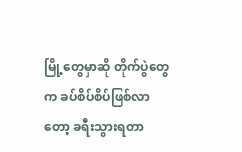မြို့တွေမှာဆို တိုက်ပွဲတွေက ခပ်စိပ်စိပ်ဖြစ်လာတော့ ခရီးသွားရတာ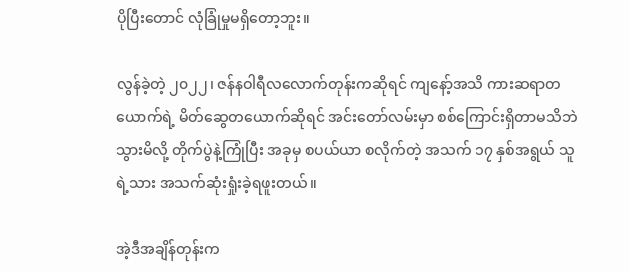ပိုပြီးတောင် လုံခြုံမှုမရှိတော့ဘူး။

လွန်ခဲ့တဲ့ ၂၀၂၂၊ ဇန်နဝါရီလလောက်တုန်းကဆိုရင် ကျနော့်အသိ ကားဆရာတယောက်ရဲ့ မိတ်ဆွေတယောက်ဆိုရင် အင်းတော်လမ်းမှာ စစ်ကြောင်းရှိတာမသိဘဲ သွားမိလို့ တိုက်ပွဲနဲ့ကြုံပြီး အခုမှ စပယ်ယာ စလိုက်တဲ့ အသက် ၁၇ နှစ်အရွယ် သူရဲ့သား အသက်ဆုံးရှုံးခဲ့ရဖူးတယ်။

အဲ့ဒီအချိန်တုန်းက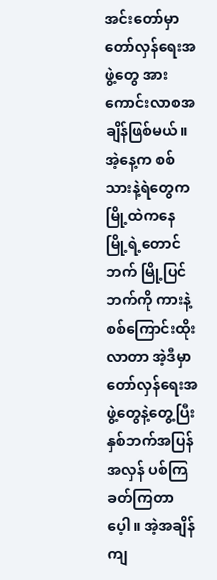အင်းတော်မှာ တော်လှန်ရေးအဖွဲ့တွေ အားကောင်းလာစအချိန်ဖြစ်မယ်။ အဲ့နေ့က စစ်သားနဲ့ရဲတွေက မြို့ထဲကနေ မြို့ရဲ့တောင်ဘက် မြို့ပြင်ဘက်ကို ကားနဲ့စစ်ကြောင်းထိုးလာတာ အဲ့ဒီမှာ တော်လှန်ရေးအဖွဲ့တွေနဲ့တွေ့ပြီး နှစ်ဘက်အပြန်အလှန် ပစ်ကြခတ်ကြတာပေ့ါ။ အဲ့အချိန် ကျ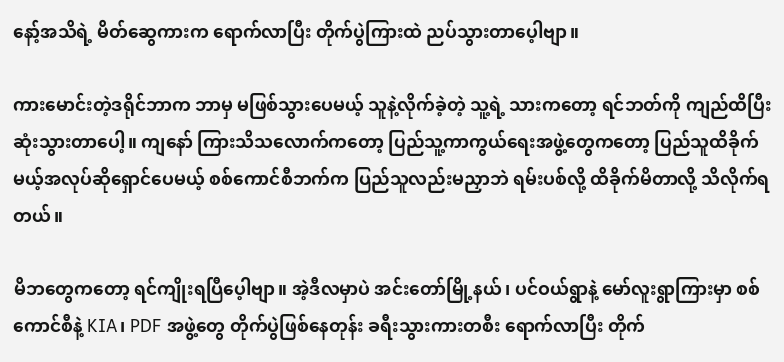နော့်အသိရဲ့ မိတ်ဆွေကားက ရောက်လာပြီး တိုက်ပွဲကြားထဲ ညပ်သွားတာပေ့ါဗျာ။

ကားမောင်းတဲ့ဒရိုင်ဘာက ဘာမှ မဖြစ်သွားပေမယ့် သူနဲ့လိုက်ခဲ့တဲ့ သူ့ရဲ့ သားကတော့ ရင်ဘတ်ကို ကျည်ထိပြီး ဆုံးသွားတာပေါ့။ ကျနော် ကြားသိသလောက်ကတော့ ပြည်သူ့ကာကွယ်ရေးအဖွဲ့တွေကတော့ ပြည်သူထိခိုက်မယ့်အလုပ်ဆိုရှောင်ပေမယ့် စစ်ကောင်စီဘက်က ပြည်သူလည်းမညှာဘဲ ရမ်းပစ်လို့ ထိခိုက်မိတာလို့ သိလိုက်ရတယ်။

မိဘတွေကတော့ ရင်ကျိုးရပြီပေ့ါဗျာ။ အဲ့ဒီလမှာပဲ အင်းတော်မြို့နယ်၊ ပင်ဝယ်ရွာနဲ့ မော်လူးရွာကြားမှာ စစ်ကောင်စီနဲ့ KIA၊ PDF အဖွဲ့တွေ တိုက်ပွဲဖြစ်နေတုန်း ခရီးသွားကားတစီး ရောက်လာပြီး တိုက်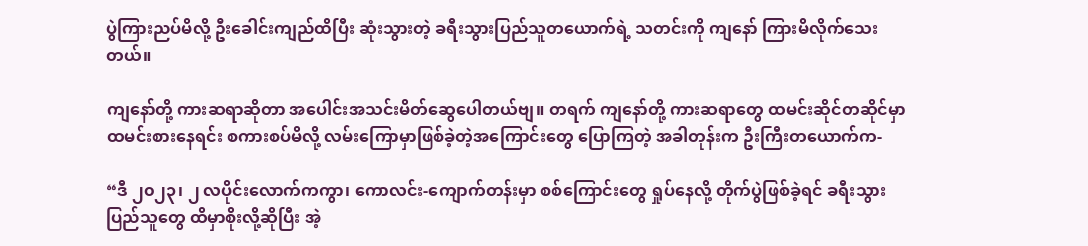ပွဲကြားညပ်မိလို့ ဦးခေါင်းကျည်ထိပြီး ဆုံးသွားတဲ့ ခရီးသွားပြည်သူတယောက်ရဲ့ သတင်းကို ကျနော် ကြားမိလိုက်သေးတယ်။

ကျနော်တို့ ကားဆရာဆိုတာ အပေါင်းအသင်းမိတ်ဆွေပေါတယ်ဗျ။ တရက် ကျနော်တို့ ကားဆရာတွေ ထမင်းဆိုင်တဆိုင်မှာ ထမင်းစားနေရင်း စကားစပ်မိလို့ လမ်းကြောမှာဖြစ်ခဲ့တဲ့အကြောင်းတွေ ပြောကြတဲ့ အခါတုန်းက ဦးကြီးတယောက်က-

“ဒီ ၂၀၂၃၊ ၂ လပိုင်းလောက်ကကွာ၊ ကောလင်း-ကျောက်တန်းမှာ စစ်ကြောင်းတွေ ရှုပ်နေလို့ တိုက်ပွဲဖြစ်ခဲ့ရင် ခရီးသွားပြည်သူတွေ ထိမှာစိုးလို့ဆိုပြီး အဲ့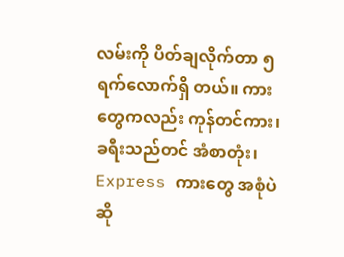လမ်းကို ပိတ်ချလိုက်တာ ၅ ရက်လောက်ရှိ တယ်။ ကားတွေကလည်း ကုန်တင်ကား၊ ခရီးသည်တင် အံစာတုံး၊ Express ကားတွေ အစုံပဲဆို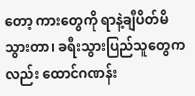တော့ ကားတွေကို ရာနဲ့ချီပိတ်မိသွားတာ၊ ခရီးသွားပြည်သူတွေကလည်း ထောင်ဂဏန်း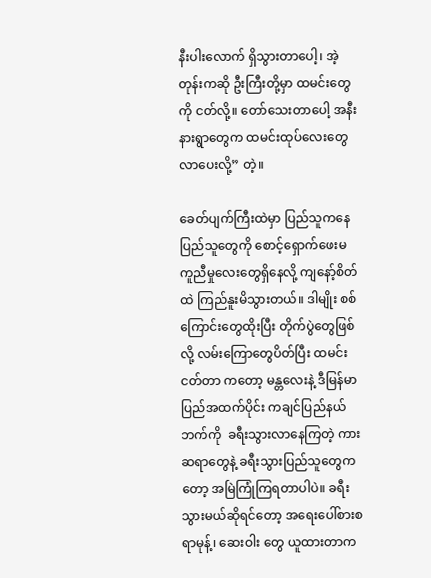နီးပါးလောက် ရှိသွားတာပေါ့၊ အဲ့တုန်းကဆို ဦးကြီးတို့မှာ ထမင်းတွေကို ငတ်လို့။ တော်သေးတာပေါ့ အနီးနားရွာတွေက ထမင်းထုပ်လေးတွေ လာပေးလို့” တဲ့။

ခေတ်ပျက်ကြီးထဲမှာ ပြည်သူကနေ ပြည်သူတွေကို စောင့်ရှောက်ဖေးမ ကူညီမှုလေးတွေရှိနေလို့ ကျနော့်စိတ်ထဲ ကြည်နူးမိသွားတယ်။ ဒါမျိုး စစ်ကြောင်းတွေထိုးပြီး တိုက်ပွဲတွေဖြစ်လို့ လမ်းကြောတွေပိတ်ပြီး ထမင်းငတ်တာ ကတော့ မန္တလေးနဲ့ ဒီမြန်မာပြည်အထက်ပိုင်း ကချင်ပြည်နယ်ဘက်ကို  ခရီးသွားလာနေကြတဲ့ ကားဆရာတွေနဲ့ ခရီးသွားပြည်သူတွေကတော့ အမြဲကြုံကြရတာပါပဲ။ ခရီးသွားမယ်ဆိုရင်တော့ အရေးပေါ်စားစရာမုန့်၊ ဆေးဝါး တွေ ယူထားတာက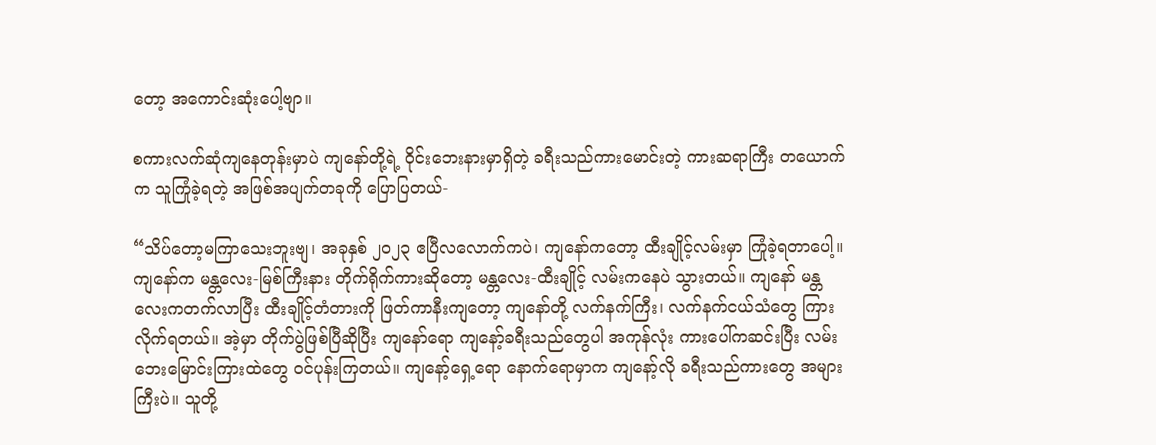တော့ အကောင်းဆုံးပေါ့ဗျာ။

စကားလက်ဆုံကျနေတုန်းမှာပဲ ကျနော်တို့ရဲ့ ဝိုင်းဘေးနားမှာရှိတဲ့ ခရီးသည်ကားမောင်းတဲ့ ကားဆရာကြီး တယောက်က သူကြုံခဲ့ရတဲ့ အဖြစ်အပျက်တခုကို ပြောပြတယ်-

“သိပ်တော့မကြာသေးဘူးဗျ၊ အခုနှစ် ၂၀၂၃ ဧပြီလလောက်ကပဲ၊ ကျနော်ကတော့ ထီးချိုင့်လမ်းမှာ ကြုံခဲ့ရတာပေါ့။ ကျနော်က မန္တလေး-မြစ်ကြီးနား တိုက်ရိုက်ကားဆိုတော့ မန္တလေး-ထီးချိုင့် လမ်းကနေပဲ သွားတယ်။ ကျနော် မန္တလေးကတက်လာပြီး ထီးချိုင့်တံတားကို ဖြတ်ကာနီးကျတော့ ကျနော်တို့ လက်နက်ကြီး၊ လက်နက်ငယ်သံတွေ ကြားလိုက်ရတယ်။ အဲ့မှာ တိုက်ပွဲဖြစ်ပြီဆိုပြီး ကျနော်ရော ကျနော့်ခရီးသည်တွေပါ အကုန်လုံး ကားပေါ်ကဆင်းပြီး လမ်းဘေးမြောင်းကြားထဲတွေ ဝင်ပုန်းကြတယ်။ ကျနော့်ရှေ့ရော နောက်ရောမှာက ကျနော့်လို ခရီးသည်ကားတွေ အများကြီးပဲ။ သူတို့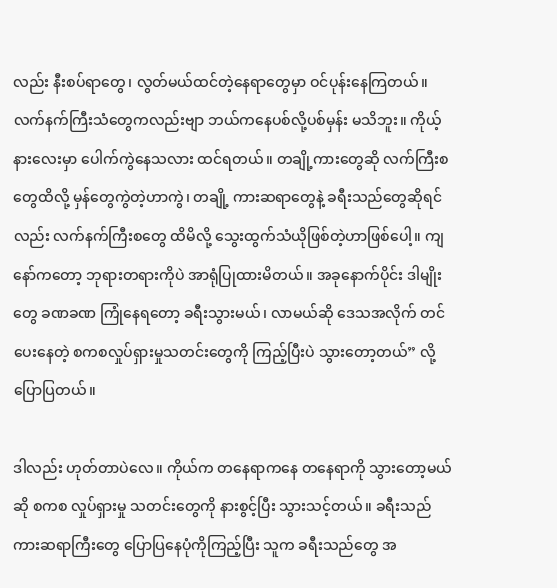လည်း နီးစပ်ရာတွေ၊ လွတ်မယ်ထင်တဲ့နေရာတွေမှာ ဝင်ပုန်းနေကြတယ်။ လက်နက်ကြီးသံတွေကလည်းဗျာ ဘယ်ကနေပစ်လို့ပစ်မှန်း မသိဘူး။ ကိုယ့်နားလေးမှာ ပေါက်ကွဲနေသလား ထင်ရတယ်။ တချို့ကားတွေဆို လက်ကြီးစတွေထိလို့ မှန်တွေကွဲတဲ့ဟာကွဲ၊ တချို့ ကားဆရာတွေနဲ့ ခရီးသည်တွေဆိုရင်လည်း လက်နက်ကြီးစတွေ ထိမိလို့ သွေးထွက်သံယိုဖြစ်တဲ့ဟာဖြစ်ပေါ့။ ကျနော်ကတော့ ဘုရားတရားကိုပဲ အာရုံပြုထားမိတယ်။ အခုနောက်ပိုင်း ဒါမျိုးတွေ ခဏခဏ ကြုံနေရတော့ ခရီးသွားမယ်၊ လာမယ်ဆို ဒေသအလိုက် တင်ပေးနေတဲ့ စကစလှုပ်ရှားမှုသတင်းတွေကို ကြည့်ပြီးပဲ သွားတော့တယ်” လို့ ပြောပြတယ်။

ဒါလည်း ဟုတ်တာပဲလေ။ ကိုယ်က တနေရာကနေ တနေရာကို သွားတော့မယ်ဆို စကစ လှုပ်ရှားမှု သတင်းတွေကို နားစွင့်ပြီး သွားသင့်တယ်။ ခရီးသည်ကားဆရာကြီးတွေ ပြောပြနေပုံကိုကြည့်ပြီး သူက ခရီးသည်တွေ အ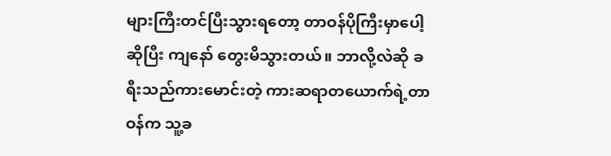များကြီးတင်ပြီးသွားရတော့ တာဝန်ပိုကြီးမှာပေါ့ဆိုပြီး ကျနော် တွေးမိသွားတယ်။ ဘာလို့လဲဆို ခရီးသည်ကားမောင်းတဲ့ ကားဆရာတယောက်ရဲ့တာဝန်က သူ့ခ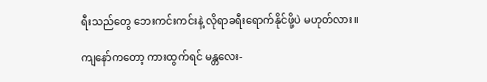ရီးသည်တွေ ဘေးကင်းကင်းနဲ့ လိုရာခရီးရောက်နိုင်ဖို့ပဲ မဟုတ်လား။

ကျနော်ကတော့ ကားထွက်ရင် မန္တလေး-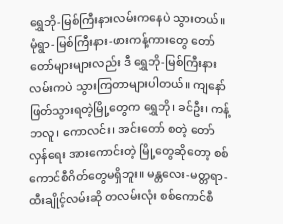ရွှေဘို-မြစ်ကြီးနားလမ်းကနေပဲ သွားတယ်။ မုံရွာ-မြစ်ကြီးနား-ဖားကန့်ကားတွေ တော်တော်များများလည်း ဒီ ရွှေဘို-မြစ်ကြီးနားလမ်းကပဲ သွားကြတာများပါတယ်။ ကျနော် ဖြတ်သွားရတဲ့မြို့တွေက ရွှေဘို၊ ခင်ဦး၊ ကန့်ဘလူ၊ ကောလင်း၊ အင်းတော် စတဲ့ တော်လှန်ရေး အားကောင်းတဲ့ မြို့တွေဆိုတော့ စစ်ကောင်စီဂိတ်တွေမရှိဘူး။ မန္တလေး-မတ္တရာ-ထီးချိုင့်လမ်းဆို တလမ်းလုံး စစ်ကောင်စီ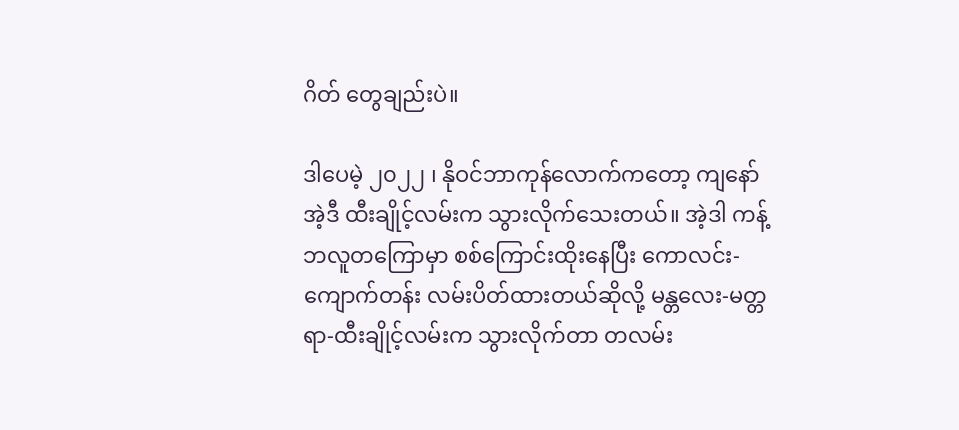ဂိတ် တွေချည်းပဲ။

ဒါပေမဲ့ ၂၀၂၂ ၊ နိုဝင်ဘာကုန်လောက်ကတော့ ကျနော် အဲ့ဒီ ထီးချိုင့်လမ်းက သွားလိုက်သေးတယ်။ အဲ့ဒါ ကန့်ဘလူတကြောမှာ စစ်ကြောင်းထိုးနေပြီး ကောလင်း-ကျောက်တန်း လမ်းပိတ်ထားတယ်ဆိုလို့ မန္တလေး-မတ္တရာ-ထီးချိုင့်လမ်းက သွားလိုက်တာ တလမ်း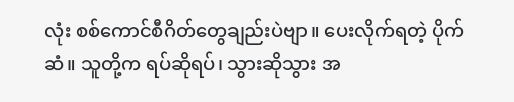လုံး စစ်ကောင်စီဂိတ်တွေချည်းပဲဗျာ။ ပေးလိုက်ရတဲ့ ပိုက်ဆံ။ သူတို့က ရပ်ဆိုရပ်၊ သွားဆိုသွား အ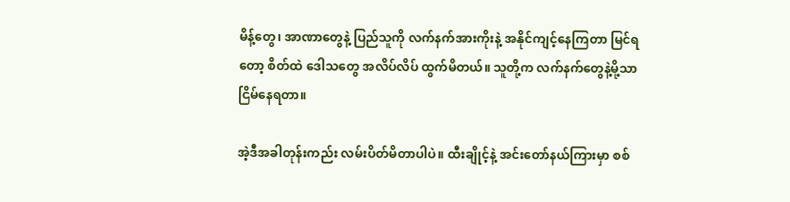မိန့်တွေ၊ အာဏာတွေနဲ့ ပြည်သူကို လက်နက်အားကိုးနဲ့ အနိုင်ကျင့်နေကြတာ မြင်ရတော့ စိတ်ထဲ ဒေါသတွေ အလိပ်လိပ် ထွက်မိတယ်။ သူတို့က လက်နက်တွေနဲ့မို့သာ ငြိမ်နေရတာ။

အဲ့ဒီအခါတုန်းကည်း လမ်းပိတ်မိတာပါပဲ။ ထီးချိုင့်နဲ့ အင်းတော်နယ်ကြားမှာ စစ်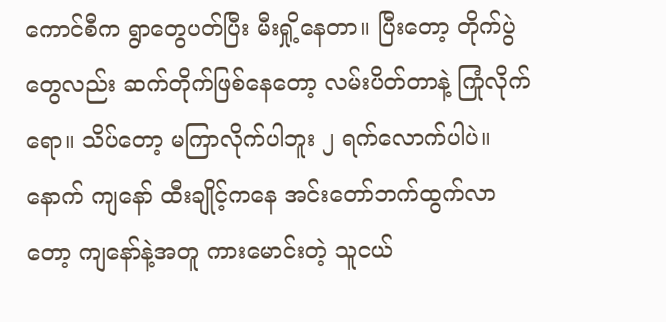ကောင်စီက ရွာတွေပတ်ပြီး မီးရှို့နေတာ။ ပြီးတော့ တိုက်ပွဲတွေလည်း ဆက်တိုက်ဖြစ်နေတော့ လမ်းပိတ်တာနဲ့ ကြုံလိုက်ရော။ သိပ်တော့ မကြာလိုက်ပါဘူး ၂ ရက်လောက်ပါပဲ။ နောက် ကျနော် ထီးချိုင့်ကနေ အင်းတော်ဘက်ထွက်လာတော့ ကျနော်နဲ့အတူ ကားမောင်းတဲ့ သူငယ်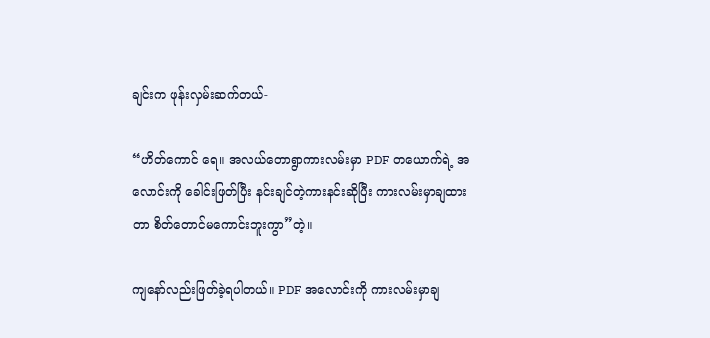ချင်းက ဖုန်းလှမ်းဆက်တယ်-

“ဟိတ်ကောင် ရေ။ အလယ်တောရွာကားလမ်းမှာ PDF တယောက်ရဲ့ အလောင်းကို ခေါင်းဖြတ်ပြီး နင်းချင်တဲ့ကားနင်းဆိုပြီး ကားလမ်းမှာချထားတာ စိတ်တောင်မကောင်းဘူးကွာ”တဲ့။

ကျနော်လည်းဖြတ်ခဲ့ရပါတယ်။ PDF အလောင်းကို ကားလမ်းမှာချ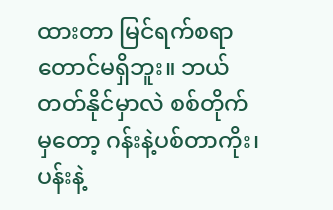ထားတာ မြင်ရက်စရာတောင်မရှိဘူး။ ဘယ်တတ်နိုင်မှာလဲ စစ်တိုက်မှတော့ ဂန်းနဲ့ပစ်တာကိုး၊ ပန်းနဲ့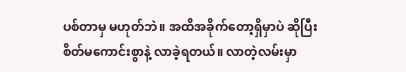ပစ်တာမှ မဟုတ်ဘဲ။ အထိအခိုက်တော့ရှိမှာပဲ ဆိုပြီး စိတ်မကောင်းစွာနဲ့ လာခဲ့ရတယ်။ လာတဲ့လမ်းမှာ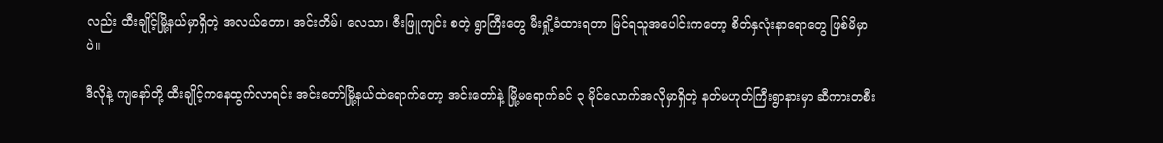လည်း ထီးချိုင့်မြို့နယ်မှာရှိတဲ့ အလယ်တော၊ အင်းတိမ်၊ လေသာ၊ ဇီးဖြူကျင်း စတဲ့ ရွာကြီးတွေ မီးရှို့ခံထားရတာ မြင်ရသူအပေါင်းကတော့ စိတ်နှလုံးနာရောတွေ ဖြစ်မိမှာပဲ။

ဒီလိုနဲ့ ကျနော်တို့ ထီးချိုင့်ကနေထွက်လာရင်း အင်းတော်မြို့နယ်ထဲရောက်တော့ အင်းတော်နဲ့ မြို့မရောက်ခင် ၃ မိုင်လောက်အလိုမှာရှိတဲ့ နတ်မဟုတ်ကြီးရွာနားမှာ ဆီကားတစီး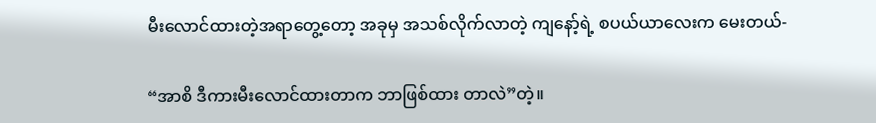မီးလောင်ထားတဲ့အရာတွေ့တော့ အခုမှ အသစ်လိုက်လာတဲ့ ကျနော့်ရဲ့ စပယ်ယာလေးက မေးတယ်-

“အာစိ ဒီကားမီးလောင်ထားတာက ဘာဖြစ်ထား တာလဲ”တဲ့။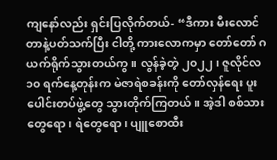ကျနော်လည်း ရှင်းပြလိုက်တယ်- “ဒီကား မီးလောင်တာနဲ့ပတ်သက်ပြီး ငါတို့ ကားလောကမှာ တော်တော် ဂယက်ရိုက်သွားတယ်ကွ။ လွန်ခဲ့တဲ့ ၂၀၂၂၊ ဇူလိုင်လ ၁၀ ရက်နေ့တုန်းက မဲဇာရဲစခန်းကို တော်လှန်ရေး ပူးပေါင်းတပ်ဖွဲ့တွေ သွားတိုက်ကြတယ်။ အဲ့ဒါ စစ်သားတွေရော၊ ရဲတွေရော၊ ပျူစောထီး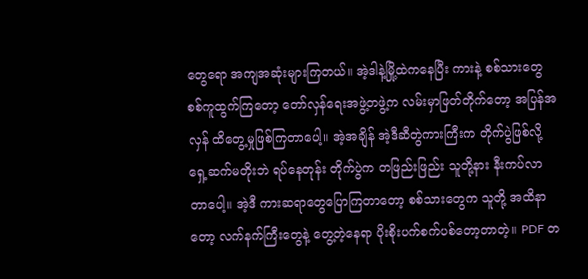တွေရော အကျအဆုံးများကြတယ်။ အဲ့ဒါနဲ့မြို့ထဲကနေပြီး ကားနဲ့ စစ်သားတွေစစ်ကူထွက်ကြတော့ တော်လှန်ရေးအဖွဲ့တဖွဲ့က လမ်းမှာဖြတ်တိုက်တော့ အပြန်အလှန် ထိတွေ့မှုဖြစ်ကြတာပေါ့။ အဲ့အချိန် အဲ့ဒီဆီတွဲကားကြီးက တိုက်ပွဲဖြစ်လို့ ရှေ့ဆက်မတိုးဘဲ ရပ်နေတုန်း တိုက်ပွဲက တဖြည်းဖြည်း သူတို့နား နီးကပ်လာတာပေါ့။ အဲ့ဒီ ကားဆရာတွေပြောကြတာတော့ စစ်သားတွေက သူတို့ အထိနာတော့ လက်နက်ကြီးတွေနဲ့ တွေ့တဲ့နေရာ ပိုးစိုးပက်စက်ပစ်တော့တာတဲ့။ PDF တ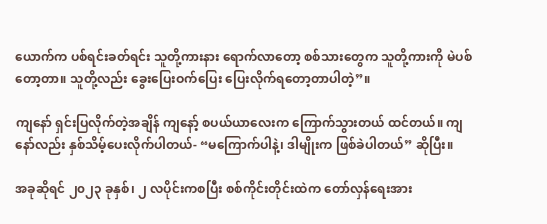ယောက်က ပစ်ရင်းခတ်ရင်း သူတို့ကားနား ရောက်လာတော့ စစ်သားတွေက သူတို့ကားကို မဲပစ်တော့တာ။ သူတို့လည်း ခွေးပြေးဝက်ပြေး ပြေးလိုက်ရတော့တာပါတဲ့”။

ကျနော် ရှင်းပြလိုက်တဲ့အချိန် ကျနော့် စပယ်ယာလေးက ကြောက်သွားတယ် ထင်တယ်။ ကျနော်လည်း နှစ်သိမ့်ပေးလိုက်ပါတယ်- “မကြောက်ပါနဲ့၊ ဒါမျိုးက ဖြစ်ခဲပါတယ်” ဆိုပြီး။

အခုဆိုရင် ၂၀၂၃ ခုနှစ်၊ ၂ လပိုင်းကစပြီး စစ်ကိုင်းတိုင်းထဲက တော်လှန်ရေးအား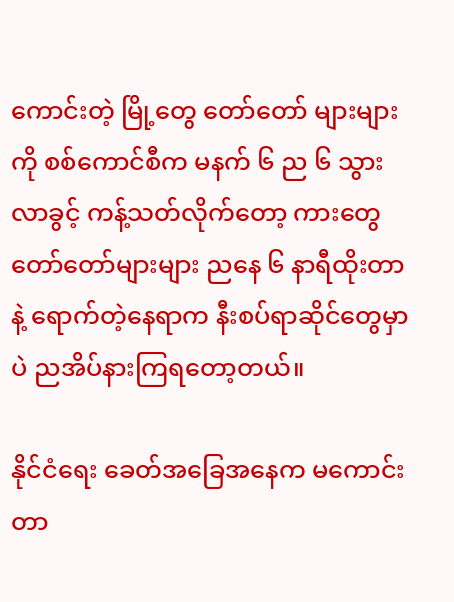ကောင်းတဲ့ မြို့တွေ တော်တော် များများကို စစ်ကောင်စီက မနက် ၆ ည ၆ သွားလာခွင့် ကန့်သတ်လိုက်တော့ ကားတွေ တော်တော်များများ ညနေ ၆ နာရီထိုးတာနဲ့ ရောက်တဲ့နေရာက နီးစပ်ရာဆိုင်တွေမှာပဲ ညအိပ်နားကြရတော့တယ်။

နိုင်ငံရေး ခေတ်အခြေအနေက မကောင်းတာ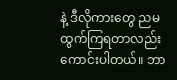နဲ့ ဒီလိုကားတွေ ညမထွက်ကြရတာလည်း ကောင်းပါတယ်။ ဘာ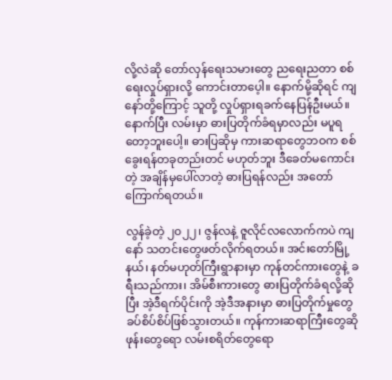လို့လဲဆို တော်လှန်ရေးသမားတွေ ညရေးညတာ စစ်ရေးလှုပ်ရှားလို့ ကောင်းတာပေ့ါ။ နောက်မို့ဆိုရင် ကျနော်တို့ကြောင့် သူတို့ လှုပ်ရှားရခက်နေပြန်ဦးမယ်။ နောက်ပြီး လမ်းမှာ ဓားပြတိုက်ခံရမှာလည်း မပူရ တော့ဘူးပေါ့။ ဓားပြဆိုမှ ကားဆရာတွေဘဝက စစ်ခွေးရန်တခုတည်းတင် မဟုတ်ဘူး ဒီခေတ်မကောင်းတဲ့ အချိန်မှပေါ်လာတဲ့ ဓားပြရန်လည်း အတော်ကြောက်ရတယ်။

လွန်ခဲ့တဲ့ ၂၀၂၂၊ ဇွန်လနဲ့ ဇူလိုင်လလောက်ကပဲ ကျနော် သတင်းတွေဖတ်လိုက်ရတယ်။ အင်းတော်မြို့နယ်၊ နတ်မဟုတ်ကြီးရွာနားမှာ ကုန်တင်ကားတွေနဲ့ ခရီးသည်ကား၊ အိမ်စီးကားတွေ ဓားပြတိုက်ခံရလို့ဆိုပြီး အဲ့ဒီရက်ပိုင်းကို အဲ့ဒီအနားမှာ ဓားပြတိုက်မှုတွေ ခပ်စိပ်စိပ်ဖြစ်သွားတယ်။ ကုန်ကားဆရာကြီးတွေဆို ဖုန်းတွေရော လမ်းစရိတ်တွေရော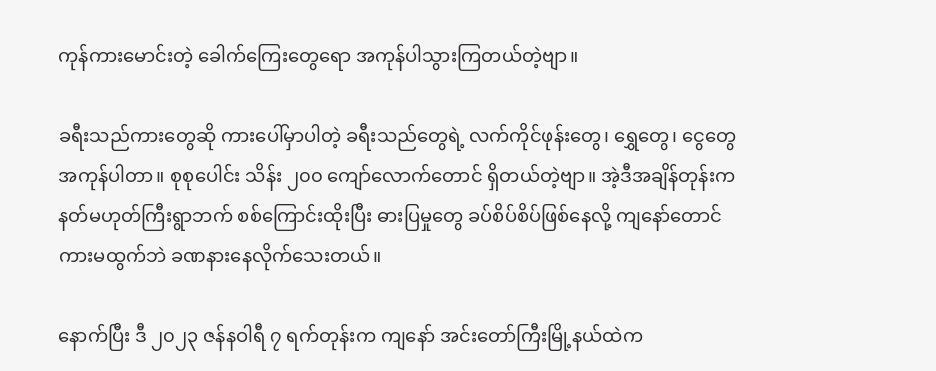ကုန်ကားမောင်းတဲ့ ခေါက်ကြေးတွေရော အကုန်ပါသွားကြတယ်တဲ့ဗျာ။

ခရီးသည်ကားတွေဆို ကားပေါ်မှာပါတဲ့ ခရီးသည်တွေရဲ့ လက်ကိုင်ဖုန်းတွေ၊ ရွှေတွေ၊ ငွေတွေ အကုန်ပါတာ။ စုစုပေါင်း သိန်း ၂၀၀ ကျော်လောက်တောင် ရှိတယ်တဲ့ဗျာ။ အဲ့ဒီအချိန်တုန်းက နတ်မဟုတ်ကြီးရွာဘက် စစ်ကြောင်းထိုးပြီး ဓားပြမှုတွေ ခပ်စိပ်စိပ်ဖြစ်နေလို့ ကျနော်တောင် ကားမထွက်ဘဲ ခဏနားနေလိုက်သေးတယ်။

နောက်ပြီး ဒီ ၂၀၂၃ ဇန်နဝါရီ ၇ ရက်တုန်းက ကျနော် အင်းတော်ကြီးမြို့နယ်ထဲက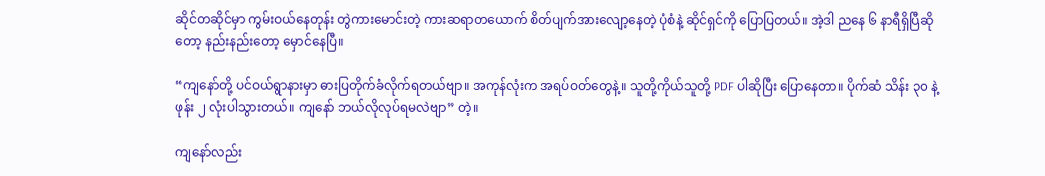ဆိုင်တဆိုင်မှာ ကွမ်းဝယ်နေတုန်း တွဲကားမောင်းတဲ့ ကားဆရာတယောက် စိတ်ပျက်အားလျော့နေတဲ့ ပုံစံနဲ့ ဆိုင်ရှင်ကို ပြောပြတယ်။ အဲ့ဒါ ညနေ ၆ နာရီရှိပြီဆိုတော့ နည်းနည်းတော့ မှောင်နေပြီ။

“ကျနော်တို့ ပင်ဝယ်ရွာနားမှာ ဓားပြတိုက်ခံလိုက်ရတယ်ဗျာ။ အကုန်လုံးက အရပ်ဝတ်တွေနဲ့။ သူတို့ကိုယ်သူတို့ PDF ပါဆိုပြီး ပြောနေတာ။ ပိုက်ဆံ သိန်း ၃၀ နဲ့ ဖုန်း ၂ လုံးပါသွားတယ်။ ကျနော် ဘယ်လိုလုပ်ရမလဲဗျာ” တဲ့။

ကျနော်လည်း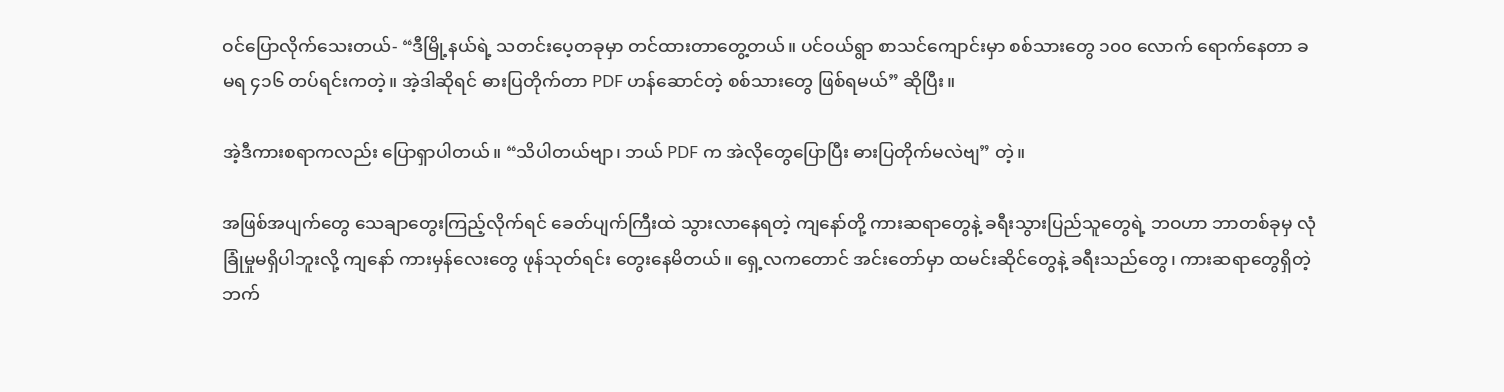ဝင်ပြောလိုက်သေးတယ်- “ဒီမြို့နယ်ရဲ့ သတင်းပေ့တခုမှာ တင်ထားတာတွေ့တယ်။ ပင်ဝယ်ရွာ စာသင်ကျောင်းမှာ စစ်သားတွေ ၁၀၀ လောက် ရောက်နေတာ ခမရ ၄၁၆ တပ်ရင်းကတဲ့။ အဲ့ဒါဆိုရင် ဓားပြတိုက်တာ PDF ဟန်ဆောင်တဲ့ စစ်သားတွေ ဖြစ်ရမယ်” ဆိုပြီး။

အဲ့ဒီကားစရာကလည်း ပြောရှာပါတယ်။ “သိပါတယ်ဗျာ၊ ဘယ် PDF က အဲလိုတွေပြောပြီး ဓားပြတိုက်မလဲဗျ” တဲ့။

အဖြစ်အပျက်တွေ သေချာတွေးကြည့်လိုက်ရင် ခေတ်ပျက်ကြီးထဲ သွားလာနေရတဲ့ ကျနော်တို့ ကားဆရာတွေနဲ့ ခရီးသွားပြည်သူတွေရဲ့ ဘဝဟာ ဘာတစ်ခုမှ လုံခြုံမှုမရှိပါဘူးလို့ ကျနော် ကားမှန်လေးတွေ ဖုန်သုတ်ရင်း တွေးနေမိတယ်။ ရှေ့လကတောင် အင်းတော်မှာ ထမင်းဆိုင်တွေနဲ့ ခရီးသည်တွေ၊ ကားဆရာတွေရှိတဲ့ဘက်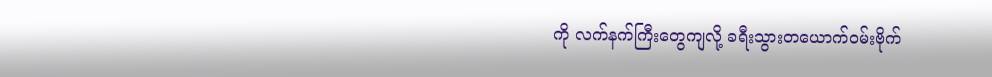ကို လက်နက်ကြီးတွေကျလို့ ခရီးသွားတယောက်ဝမ်းဗိုက်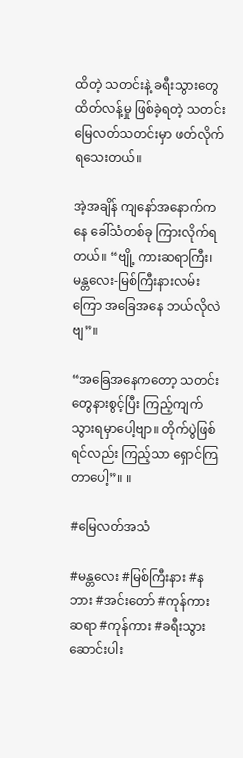ထိတဲ့ သတင်းနဲ့ ခရီးသွားတွေ ထိတ်လန့်မှု ဖြစ်ခဲ့ရတဲ့ သတင်း မြေလတ်သတင်းမှာ ဖတ်လိုက်ရသေးတယ်။

အဲ့အချိန် ကျနော်အနောက်ကနေ ခေါ်သံတစ်ခု ကြားလိုက်ရတယ်။ “ဗျို့ ကားဆရာကြီး၊ မန္တလေး-မြစ်ကြီးနားလမ်းကြော အခြေအနေ ဘယ်လိုလဲဗျ”။

“အခြေအနေကတော့ သတင်းတွေနားစွင့်ပြီး ကြည့်ကျက်သွားရမှာပေါ့ဗျာ။ တိုက်ပွဲဖြစ်ရင်လည်း ကြည့်သာ ရှောင်ကြတာပေါ့”။ ။

#မြေလတ်အသံ

#မန္တလေး #မြစ်ကြီးနား #နဘား #အင်းတော် #ကုန်ကားဆရာ #ကုန်ကား #ခရီးသွားဆောင်းပါး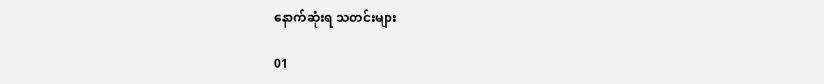နောက်ဆုံးရ သတင်းများ

01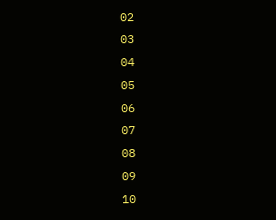02
03
04
05
06
07
08
09
10